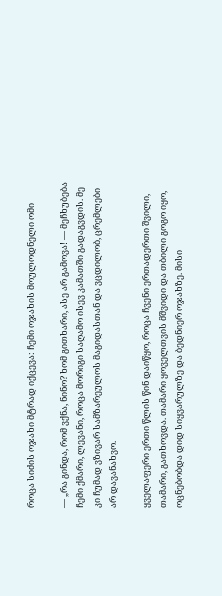როცა სიძის ოჯახი მტრად იქცევა: ჩემი ოჯახის მოულოდნელი ომი

— „რა გინდა, რომ ვქნა, ნინო? ხომ გითხარი, ასე არ გამოვა! — მეჩხუბება ჩემი ქმარი, ლევანი, როცა მორიგი საღამო ისევ კამათში გადაგვდის. მე კი ჩუმად ვზივარ სამზარეულოს მაგიდასთან და ვცდილობ, ცრემლები არ დავანახვო.

ყველაფერი ერთი წლის წინ დაიწყო, როცა ჩვენი ერთადერთი შვილი, თამარი, გათხოვდა. თამარი ყოველთვის მშვიდი და თბილი გოგო იყო, ოცნებობდა დიდ სიყვარულზე და ბედნიერ ოჯახზე. მისი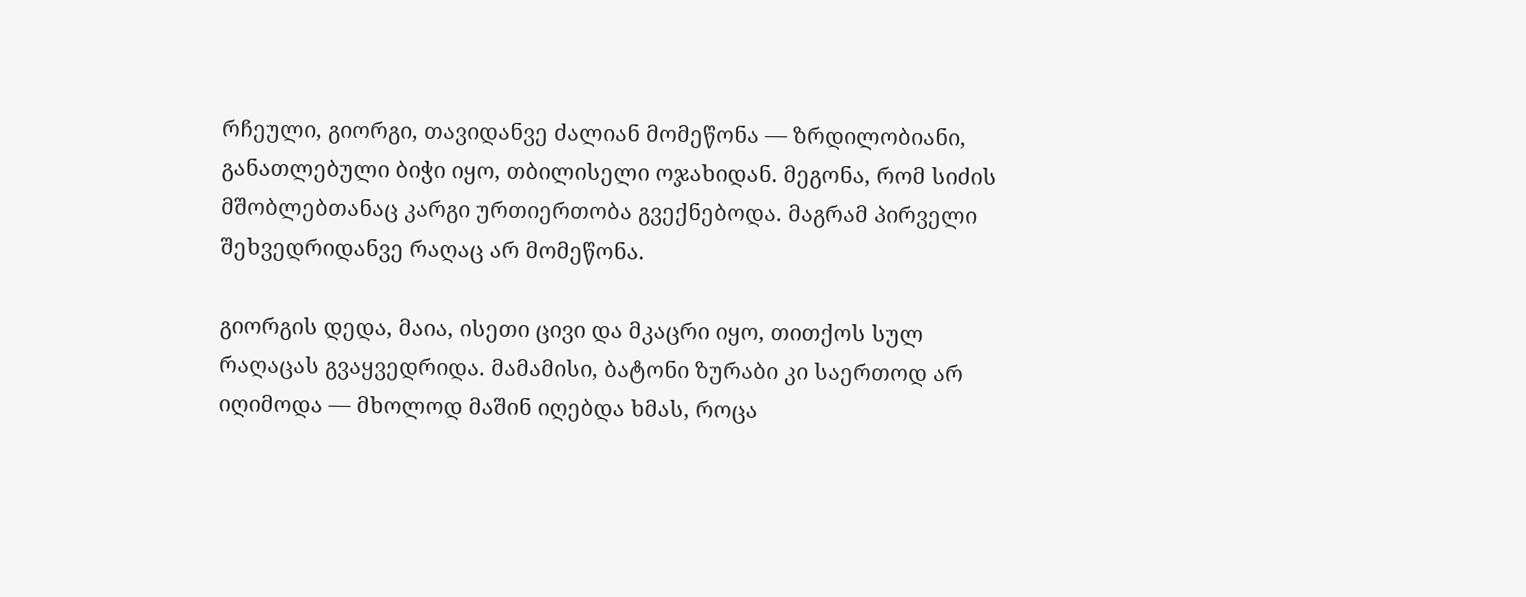რჩეული, გიორგი, თავიდანვე ძალიან მომეწონა — ზრდილობიანი, განათლებული ბიჭი იყო, თბილისელი ოჯახიდან. მეგონა, რომ სიძის მშობლებთანაც კარგი ურთიერთობა გვექნებოდა. მაგრამ პირველი შეხვედრიდანვე რაღაც არ მომეწონა.

გიორგის დედა, მაია, ისეთი ცივი და მკაცრი იყო, თითქოს სულ რაღაცას გვაყვედრიდა. მამამისი, ბატონი ზურაბი კი საერთოდ არ იღიმოდა — მხოლოდ მაშინ იღებდა ხმას, როცა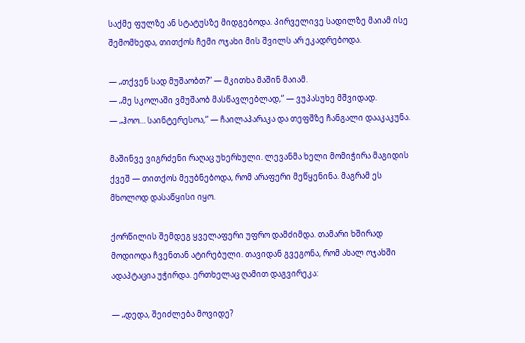საქმე ფულზე ან სტატუსზე მიდგებოდა. პირველივე სადილზე მაიამ ისე შემომხედა, თითქოს ჩემი ოჯახი მის შვილს არ ეკადრებოდა.

— „თქვენ სად მუშაობთ?“ — მკითხა მაშინ მაიამ.
— „მე სკოლაში ვმუშაობ მასწავლებლად,“ — ვუპასუხე მშვიდად.
— „ჰოო… საინტერესოა,“ — ჩაილაპარაკა და თეფშზე ჩანგალი დააკაკუნა.

მაშინვე ვიგრძენი რაღაც უხერხული. ლევანმა ხელი მომიჭირა მაგიდის ქვეშ — თითქოს მეუბნებოდა, რომ არაფერი მეწყენინა. მაგრამ ეს მხოლოდ დასაწყისი იყო.

ქორწილის შემდეგ ყველაფერი უფრო დამძიმდა. თამარი ხშირად მოდიოდა ჩვენთან ატირებული. თავიდან გვეგონა, რომ ახალ ოჯახში ადაპტაცია უჭირდა. ერთხელაც ღამით დაგვირეკა:

— „დედა, შეიძლება მოვიდე?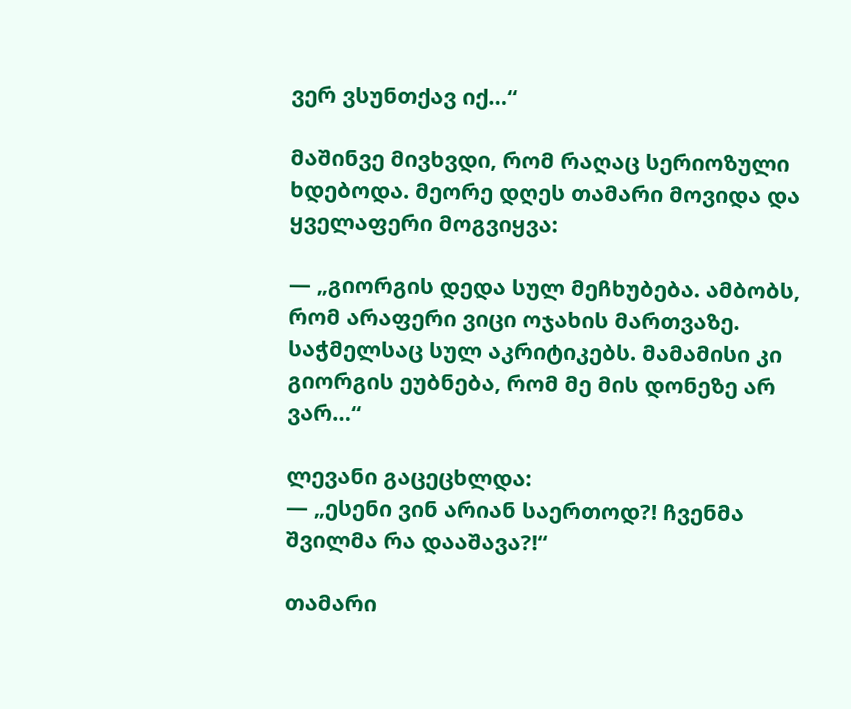ვერ ვსუნთქავ იქ…“

მაშინვე მივხვდი, რომ რაღაც სერიოზული ხდებოდა. მეორე დღეს თამარი მოვიდა და ყველაფერი მოგვიყვა:

— „გიორგის დედა სულ მეჩხუბება. ამბობს, რომ არაფერი ვიცი ოჯახის მართვაზე. საჭმელსაც სულ აკრიტიკებს. მამამისი კი გიორგის ეუბნება, რომ მე მის დონეზე არ ვარ…“

ლევანი გაცეცხლდა:
— „ესენი ვინ არიან საერთოდ?! ჩვენმა შვილმა რა დააშავა?!“

თამარი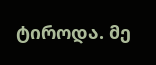ტიროდა. მე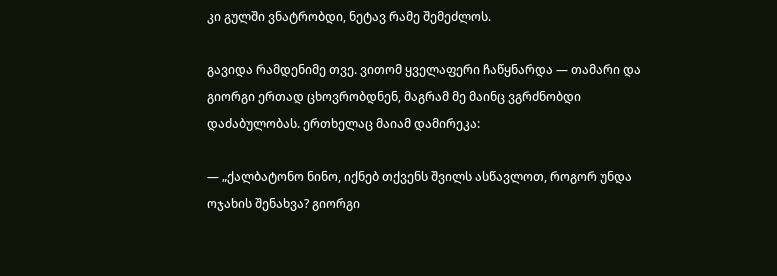კი გულში ვნატრობდი, ნეტავ რამე შემეძლოს.

გავიდა რამდენიმე თვე. ვითომ ყველაფერი ჩაწყნარდა — თამარი და გიორგი ერთად ცხოვრობდნენ, მაგრამ მე მაინც ვგრძნობდი დაძაბულობას. ერთხელაც მაიამ დამირეკა:

— „ქალბატონო ნინო, იქნებ თქვენს შვილს ასწავლოთ, როგორ უნდა ოჯახის შენახვა? გიორგი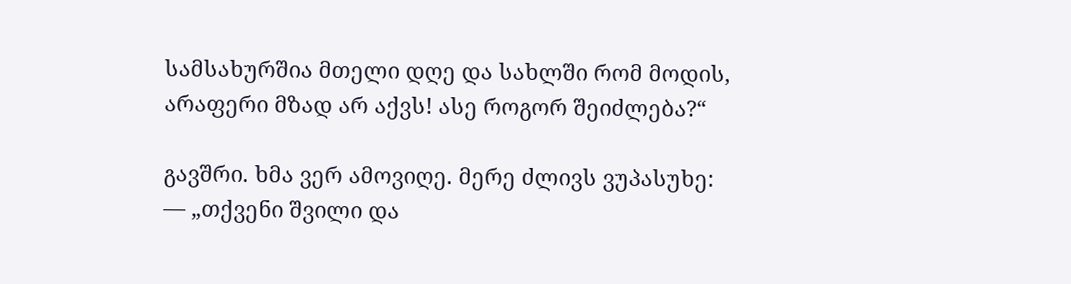სამსახურშია მთელი დღე და სახლში რომ მოდის, არაფერი მზად არ აქვს! ასე როგორ შეიძლება?“

გავშრი. ხმა ვერ ამოვიღე. მერე ძლივს ვუპასუხე:
— „თქვენი შვილი და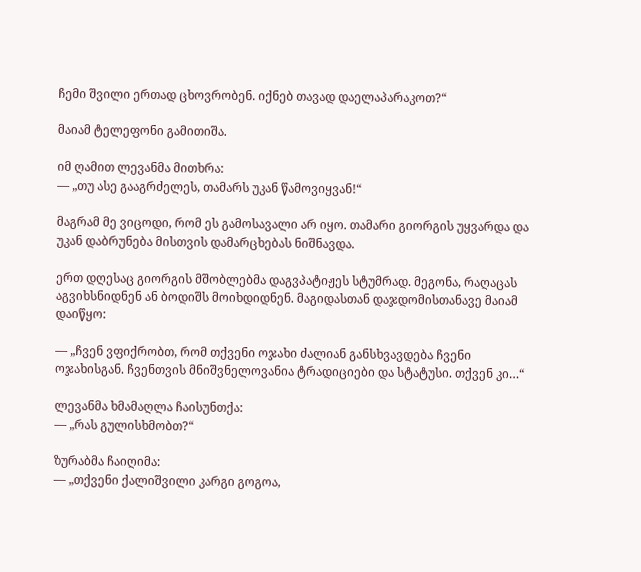ჩემი შვილი ერთად ცხოვრობენ. იქნებ თავად დაელაპარაკოთ?“

მაიამ ტელეფონი გამითიშა.

იმ ღამით ლევანმა მითხრა:
— „თუ ასე გააგრძელეს, თამარს უკან წამოვიყვან!“

მაგრამ მე ვიცოდი, რომ ეს გამოსავალი არ იყო. თამარი გიორგის უყვარდა და უკან დაბრუნება მისთვის დამარცხებას ნიშნავდა.

ერთ დღესაც გიორგის მშობლებმა დაგვპატიჟეს სტუმრად. მეგონა, რაღაცას აგვიხსნიდნენ ან ბოდიშს მოიხდიდნენ. მაგიდასთან დაჯდომისთანავე მაიამ დაიწყო:

— „ჩვენ ვფიქრობთ, რომ თქვენი ოჯახი ძალიან განსხვავდება ჩვენი ოჯახისგან. ჩვენთვის მნიშვნელოვანია ტრადიციები და სტატუსი. თქვენ კი…“

ლევანმა ხმამაღლა ჩაისუნთქა:
— „რას გულისხმობთ?“

ზურაბმა ჩაიღიმა:
— „თქვენი ქალიშვილი კარგი გოგოა,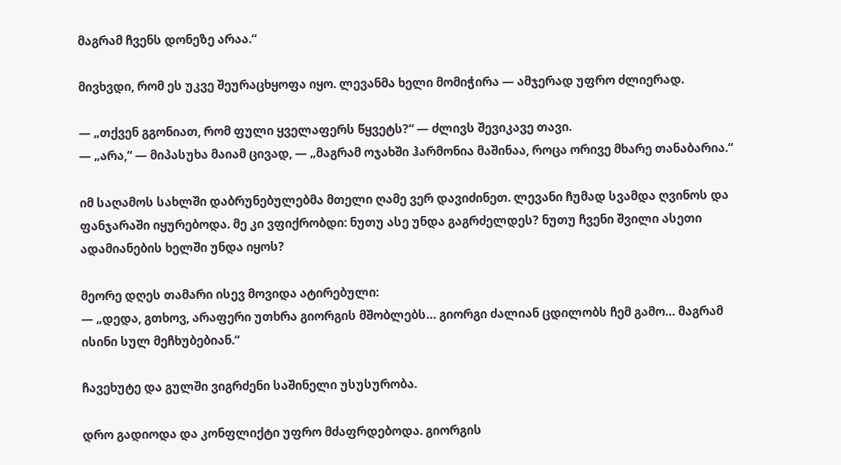მაგრამ ჩვენს დონეზე არაა.“

მივხვდი, რომ ეს უკვე შეურაცხყოფა იყო. ლევანმა ხელი მომიჭირა — ამჯერად უფრო ძლიერად.

— „თქვენ გგონიათ, რომ ფული ყველაფერს წყვეტს?“ — ძლივს შევიკავე თავი.
— „არა,“ — მიპასუხა მაიამ ცივად, — „მაგრამ ოჯახში ჰარმონია მაშინაა, როცა ორივე მხარე თანაბარია.“

იმ საღამოს სახლში დაბრუნებულებმა მთელი ღამე ვერ დავიძინეთ. ლევანი ჩუმად სვამდა ღვინოს და ფანჯარაში იყურებოდა. მე კი ვფიქრობდი: ნუთუ ასე უნდა გაგრძელდეს? ნუთუ ჩვენი შვილი ასეთი ადამიანების ხელში უნდა იყოს?

მეორე დღეს თამარი ისევ მოვიდა ატირებული:
— „დედა, გთხოვ, არაფერი უთხრა გიორგის მშობლებს… გიორგი ძალიან ცდილობს ჩემ გამო… მაგრამ ისინი სულ მეჩხუბებიან.“

ჩავეხუტე და გულში ვიგრძენი საშინელი უსუსურობა.

დრო გადიოდა და კონფლიქტი უფრო მძაფრდებოდა. გიორგის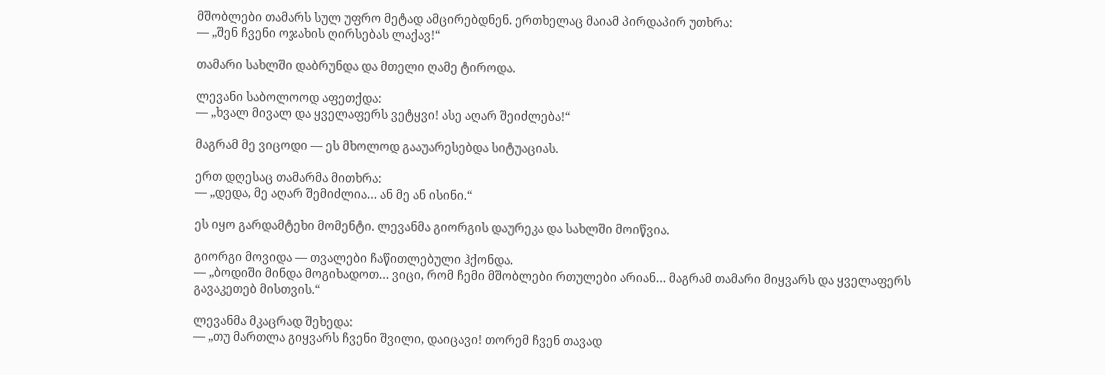მშობლები თამარს სულ უფრო მეტად ამცირებდნენ. ერთხელაც მაიამ პირდაპირ უთხრა:
— „შენ ჩვენი ოჯახის ღირსებას ლაქავ!“

თამარი სახლში დაბრუნდა და მთელი ღამე ტიროდა.

ლევანი საბოლოოდ აფეთქდა:
— „ხვალ მივალ და ყველაფერს ვეტყვი! ასე აღარ შეიძლება!“

მაგრამ მე ვიცოდი — ეს მხოლოდ გააუარესებდა სიტუაციას.

ერთ დღესაც თამარმა მითხრა:
— „დედა, მე აღარ შემიძლია… ან მე ან ისინი.“

ეს იყო გარდამტეხი მომენტი. ლევანმა გიორგის დაურეკა და სახლში მოიწვია.

გიორგი მოვიდა — თვალები ჩაწითლებული ჰქონდა.
— „ბოდიში მინდა მოგიხადოთ… ვიცი, რომ ჩემი მშობლები რთულები არიან… მაგრამ თამარი მიყვარს და ყველაფერს გავაკეთებ მისთვის.“

ლევანმა მკაცრად შეხედა:
— „თუ მართლა გიყვარს ჩვენი შვილი, დაიცავი! თორემ ჩვენ თავად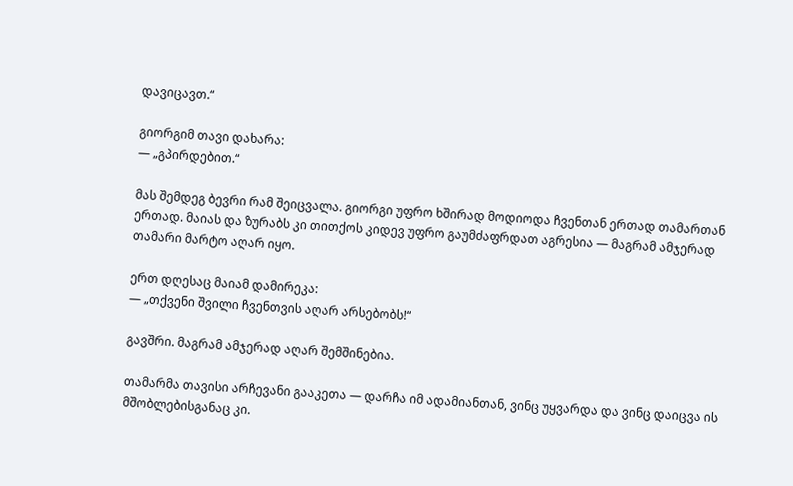დავიცავთ.“

გიორგიმ თავი დახარა:
— „გპირდებით.“

მას შემდეგ ბევრი რამ შეიცვალა. გიორგი უფრო ხშირად მოდიოდა ჩვენთან ერთად თამართან ერთად. მაიას და ზურაბს კი თითქოს კიდევ უფრო გაუმძაფრდათ აგრესია — მაგრამ ამჯერად თამარი მარტო აღარ იყო.

ერთ დღესაც მაიამ დამირეკა:
— „თქვენი შვილი ჩვენთვის აღარ არსებობს!“

გავშრი. მაგრამ ამჯერად აღარ შემშინებია.

თამარმა თავისი არჩევანი გააკეთა — დარჩა იმ ადამიანთან, ვინც უყვარდა და ვინც დაიცვა ის მშობლებისგანაც კი.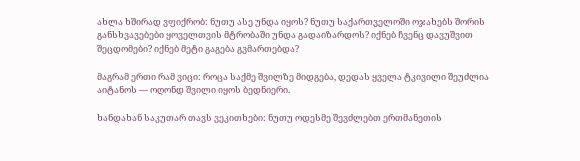ახლა ხშირად ვფიქრობ: ნუთუ ასე უნდა იყოს? ნუთუ საქართველოში ოჯახებს შორის განსხვავებები ყოველთვის მტრობაში უნდა გადაიზარდოს? იქნებ ჩვენც დავუშვით შეცდომები? იქნებ მეტი გაგება გვმართებდა?

მაგრამ ერთი რამ ვიცი: როცა საქმე შვილზე მიდგება, დედას ყველა ტკივილი შეუძლია აიტანოს — ოღონდ შვილი იყოს ბედნიერი.

ხანდახან საკუთარ თავს ვეკითხები: ნუთუ ოდესმე შევძლებთ ერთმანეთის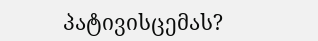პატივისცემას?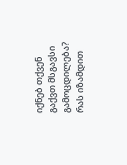იქნებ თქვენ გაქვთ მსგავსი გამოცდილება? რას იზამდით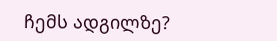ჩემს ადგილზე?